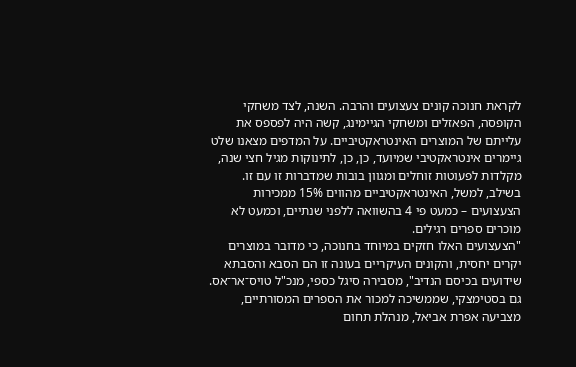לקראת חנוכה קונים צעצועים והרבה. השנה, לצד משחקי הקופסה, הפאזלים ומשחקי הגיימינג, קשה היה לפספס את עלייתם של המוצרים האינטראקטיביים. על המדפים מצאנו שלט גיימרים אינטראקטיבי שמיועד, כן, כן, לתינוקות מגיל חצי שנה, מקלדות לפעוטות זוחלים ומגוון בובות שמדברות זו עם זו. בשילב, למשל, האינטראקטיביים מהווים 15% ממכירות הצעצועים – כמעט פי 4 בהשוואה ללפני שנתיים, וכמעט לא מוכרים ספרים רגילים.
"הצעצועים האלו חזקים במיוחד בחנוכה, כי מדובר במוצרים יקרים יחסית, והקונים העיקריים בעונה זו הם הסבא והסבתא שידועים בכיסם הנדיב", מסבירה סיגל כספי, מנכ"ל טויס־אר־אס. גם בסטימצקי, שממשיכה למכור את הספרים המסורתיים, מצביעה אפרת אביאל, מנהלת תחום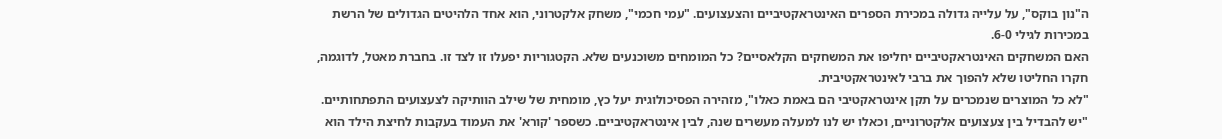ה"נון בוקס", על עלייה גדולה במכירת הספרים האינטראקטיביים והצעצועים. "עמי חכמי", משחק אלקטרוני, הוא אחד הלהיטים הגדולים של הרשת במכירות לגילי 6-0.
האם המשחקים האינטראקטיביים יחליפו את המשחקים הקלאסיים? כל המומחים משוכנעים שלא. הקטגוריות יפעלו זו לצד זו. בחברת מאטל, לדוגמה, חקרו החליטו שלא להפוך את ברבי לאינטראקטיבית.
"לא כל המוצרים שנמכרים על תקן אינטראקטיבי הם באמת כאלו", מזהירה הפסיכולוגית יעל כץ, מומחית של שילב הוותיקה לצעצועים התפתחותיים. "יש להבדיל בין צעצועים אלקטרוניים, וכאלו יש לנו למעלה מעשרים שנה, לבין אינטראקטיביים. כשספר 'קורא' את העמוד בעקבות לחיצת הילד הוא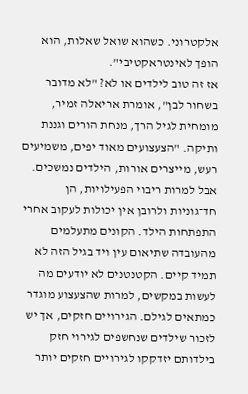אלקטרוני. כשהוא שואל שאלות, הוא הופך לאינטראקטיבי".
אז זה טוב לילדים או לא? "לא מדובר בשחור לבן", אומרת אריאלה זמיר, מומחית לגיל הרך, מנחת הורים וגננת ותיקה. "הצעצועים מאוד יפים, משמיעים רעש, מייצרים אורות, הילדים נמשכים. אבל למרות ריבוי הפעילויות, הן חד־גוניות ולרובן אין יכולות לעקוב אחרי התפתחות הילד. הקונים מתעלמים מהעובדה שתיאום עין ויד בגיל הזה לא תמיד קיים. הקטנטנים לא יודעים מה לעשות במקשים, למרות שהצעצוע מוגדר כמתאים לגילם. הגירויים חזקים, אך יש לזכור שילדים שנחשפים לגירוי חזק בילדותם יזדקקו לגירויים חזקים יותר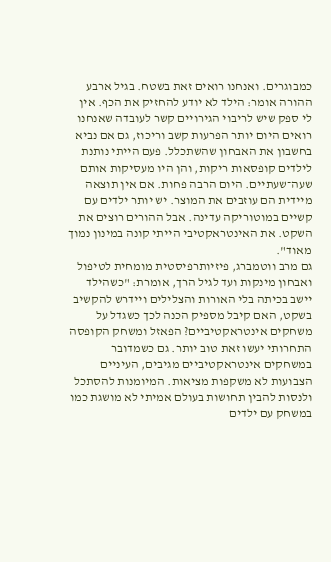כמבוגרים. ואנחנו רואים זאת בשטח. בגיל ארבע ההורה אומר: הילד לא יודע להחזיק את הכף. אין לי ספק שיש לריבוי הגירויים קשר לעובדה שאנחנו רואים היום יותר הפרעות קשב וריכוז, גם אם נביא בחשבון את האבחון שהשתכלל. פעם הייתי נותנת לילדים קופסאות ריקות, והן היו מעסיקות אותם שעה־שעתיים. היום הרבה פחות. אם אין תוצאה מיידית הם עוזבים את המוצר. יש יותר ילדים עם קשיים במוטוריקה עדינה. אבל ההורים רוצים את השקט. את האינטראקטיבי הייתי קונה במינון נמוך מאוד".
גם מרב ווטמברג, פיזיותרפיסטית מומחית לטיפול ואבחון מינקות ועד לגיל הרך, אומרת: "כשהילד יישב בכיתה בלי האורות והצלילים ויידרש להקשיב בשקט, האם קיבל מספיק הכנה לכך כשגדל על משחקים אינטראקטיביים? הפאזל ומשחק הקופסה התחרותי יעשו זאת טוב יותר. גם כשמדובר במשחקים אינטראקטיביים מגיבים, העיניים הצבועות לא משקפות מציאות. המיומנות להסתכל ולנסות להבין תחושות בעולם אמיתי לא מושגת כמו במשחק עם ילדים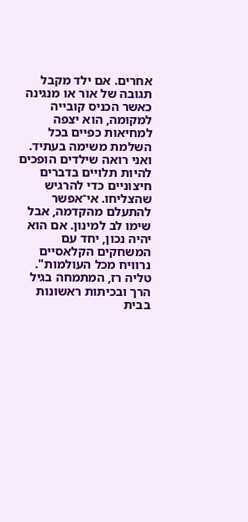אחרים. אם ילד מקבל תגובה של אור או מנגינה כאשר הכניס קובייה למקומה, הוא יצפה למחיאות כפיים בכל השלמת משימה בעתיד. ואני רואה שילדים הופכים להיות תלויים בדברים חיצוניים כדי להרגיש שהצליחו. אי־אפשר להתעלם מהקדמה, אבל שימו לב למינון. אם הוא יהיה נכון, יחד עם המשחקים הקלאסיים נרוויח מכל העולמות".
טליה רז, המתמחה בגיל הרך ובכיתות ראשונות בבית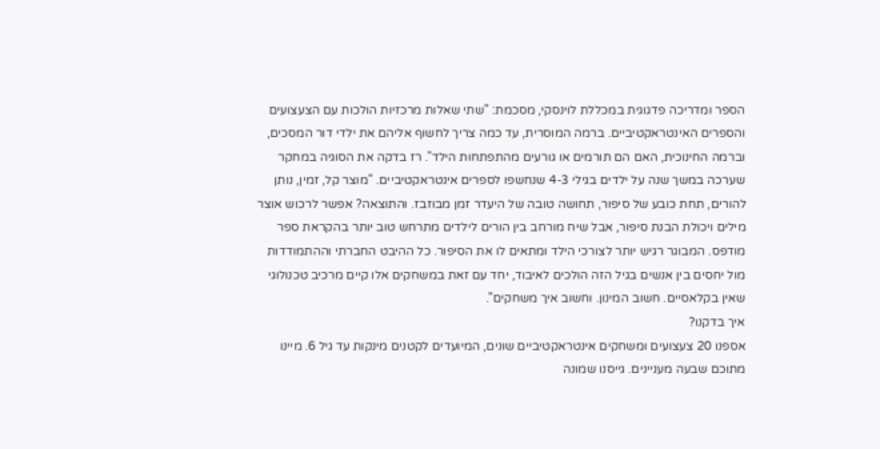הספר ומדריכה פדגוגית במכללת לוינסקי, מסכמת: "שתי שאלות מרכזיות הולכות עם הצעצועים והספרים האינטראקטיביים. ברמה המוסרית, עד כמה צריך לחשוף אליהם את ילדי דור המסכים, וברמה החינוכית, האם הם תורמים או גורעים מהתפתחות הילד". רז בדקה את הסוגיה במחקר שערכה במשך שנה על ילדים בגילי 4-3 שנחשפו לספרים אינטראקטיביים. "מוצר קל, זמין, נותן להורים, תחת כובע של סיפור, תחושה טובה של היעדר זמן מבוזבז. והתוצאה? אפשר לרכוש אוצר מילים ויכולת הבנת סיפור, אבל שיח מורחב בין הורים לילדים מתרחש טוב יותר בהקראת ספר מודפס. המבוגר רגיש יותר לצורכי הילד ומתאים לו את הסיפור. כל ההיבט החברתי וההתמודדות מול יחסים בין אנשים בגיל הזה הולכים לאיבוד, יחד עם זאת במשחקים אלו קיים מרכיב טכנולוגי שאין בקלאסיים. חשוב המינון. וחשוב איך משחקים".
איך בדקנו?
אספנו 20 צעצועים ומשחקים אינטראקטיביים שונים, המיועדים לקטנים מינקות עד גיל 6. מיינו מתוכם שבעה מעניינים. גייסנו שמונה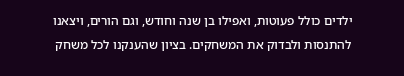ילדים כולל פעוטות, ואפילו בן שנה וחודש, וגם הורים, ויצאנו להתנסות ולבדוק את המשחקים. בציון שהענקנו לכל משחק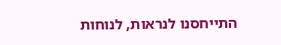התייחסנו לנראות, לנוחות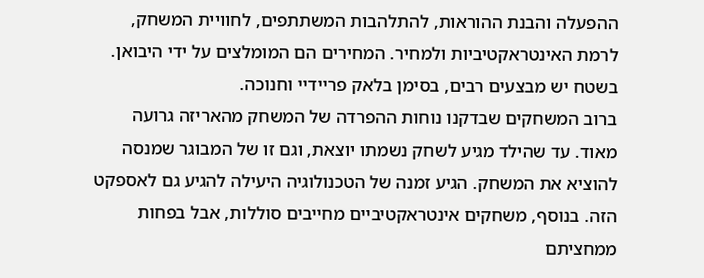ההפעלה והבנת ההוראות, להתלהבות המשתתפים, לחוויית המשחק, לרמת האינטראקטיביות ולמחיר. המחירים הם המומלצים על ידי היבואן. בשטח יש מבצעים רבים, בסימן בלאק פריידיי וחנוכה.
ברוב המשחקים שבדקנו נוחות ההפרדה של המשחק מהאריזה גרועה מאוד. עד שהילד מגיע לשחק נשמתו יוצאת, וגם זו של המבוגר שמנסה להוציא את המשחק. הגיע זמנה של הטכנולוגיה היעילה להגיע גם לאספקט הזה. בנוסף, משחקים אינטראקטיביים מחייבים סוללות, אבל בפחות ממחציתם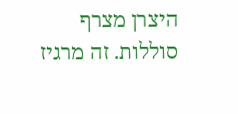היצרן מצרף סוללות. זה מרגיז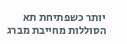יותר כשפתיחת תא הסוללות מחייבת מברג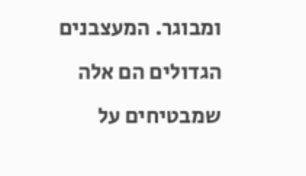ומבוגר. המעצבנים הגדולים הם אלה שמבטיחים על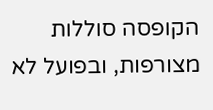הקופסה סוללות מצורפות, ובפועל לא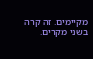מקיימים. זה קרה בשני מקרים.